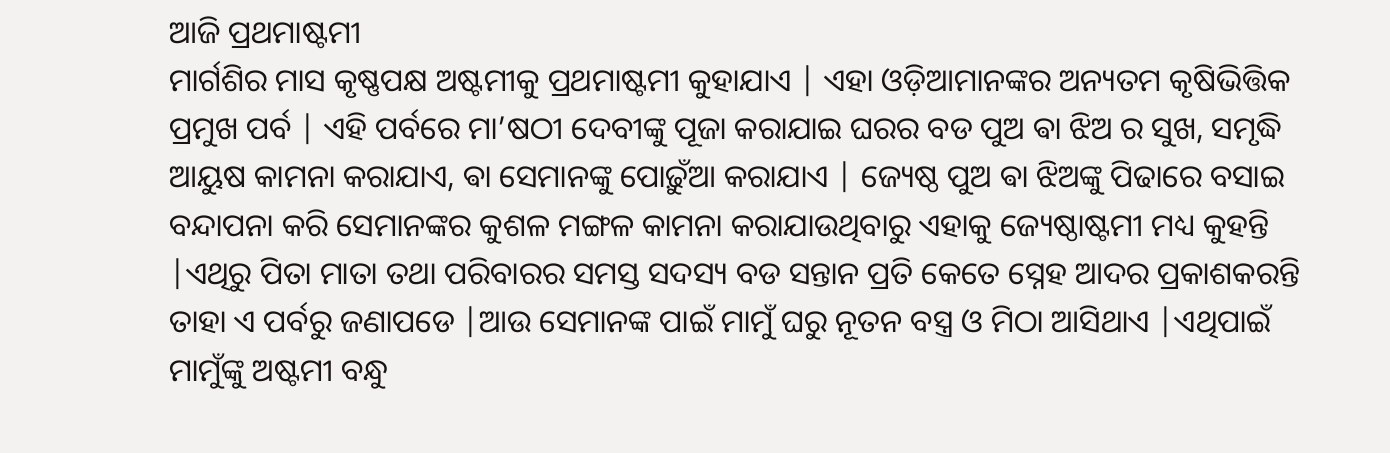ଆଜି ପ୍ରଥମାଷ୍ଟମୀ
ମାର୍ଗଶିର ମାସ କୃଷ୍ଣପକ୍ଷ ଅଷ୍ଟମୀକୁ ପ୍ରଥମାଷ୍ଟମୀ କୁହାଯାଏ | ଏହା ଓଡ଼ିଆମାନଙ୍କର ଅନ୍ୟତମ କୃଷିଭିତ୍ତିକ ପ୍ରମୁଖ ପର୍ବ | ଏହି ପର୍ବରେ ମା’ଷଠୀ ଦେବୀଙ୍କୁ ପୂଜା କରାଯାଇ ଘରର ବଡ ପୁଅ ଵା ଝିଅ ର ସୁଖ, ସମୃଦ୍ଧି ଆୟୁଷ କାମନା କରାଯାଏ, ଵା ସେମାନଙ୍କୁ ପୋଢ଼ୁଁଆ କରାଯାଏ | ଜ୍ୟେଷ୍ଠ ପୁଅ ଵା ଝିଅଙ୍କୁ ପିଢାରେ ବସାଇ ବନ୍ଦାପନା କରି ସେମାନଙ୍କର କୁଶଳ ମଙ୍ଗଳ କାମନା କରାଯାଉଥିବାରୁ ଏହାକୁ ଜ୍ୟେଷ୍ଠାଷ୍ଟମୀ ମଧ୍ୟ କୁହନ୍ତି |ଏଥିରୁ ପିତା ମାତା ତଥା ପରିବାରର ସମସ୍ତ ସଦସ୍ୟ ବଡ ସନ୍ତାନ ପ୍ରତି କେତେ ସ୍ନେହ ଆଦର ପ୍ରକାଶକରନ୍ତି ତାହା ଏ ପର୍ବରୁ ଜଣାପଡେ |ଆଉ ସେମାନଙ୍କ ପାଇଁ ମାମୁଁ ଘରୁ ନୂତନ ବସ୍ତ୍ର ଓ ମିଠା ଆସିଥାଏ |ଏଥିପାଇଁ ମାମୁଁଙ୍କୁ ଅଷ୍ଟମୀ ବନ୍ଧୁ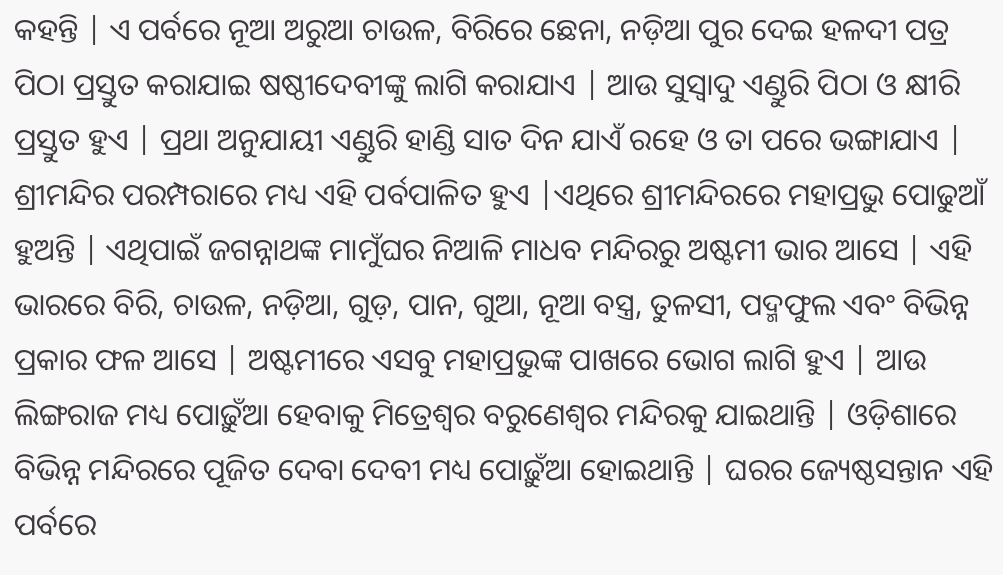କହନ୍ତି | ଏ ପର୍ବରେ ନୂଆ ଅରୁଆ ଚାଉଳ, ବିରିରେ ଛେନା, ନଡ଼ିଆ ପୁର ଦେଇ ହଳଦୀ ପତ୍ର ପିଠା ପ୍ରସ୍ତୁତ କରାଯାଇ ଷଷ୍ଠୀଦେବୀଙ୍କୁ ଲାଗି କରାଯାଏ | ଆଉ ସୁସ୍ୱାଦୁ ଏଣ୍ଡୁରି ପିଠା ଓ କ୍ଷୀରି ପ୍ରସ୍ତୁତ ହୁଏ | ପ୍ରଥା ଅନୁଯାୟୀ ଏଣ୍ଡୁରି ହାଣ୍ଡି ସାତ ଦିନ ଯାଏଁ ରହେ ଓ ତା ପରେ ଭଙ୍ଗାଯାଏ |
ଶ୍ରୀମନ୍ଦିର ପରମ୍ପରାରେ ମଧ୍ୟ ଏହି ପର୍ବପାଳିତ ହୁଏ |ଏଥିରେ ଶ୍ରୀମନ୍ଦିରରେ ମହାପ୍ରଭୁ ପୋଢୁଆଁ ହୁଅନ୍ତି | ଏଥିପାଇଁ ଜଗନ୍ନାଥଙ୍କ ମାମୁଁଘର ନିଆଳି ମାଧବ ମନ୍ଦିରରୁ ଅଷ୍ଟମୀ ଭାର ଆସେ | ଏହି ଭାରରେ ବିରି, ଚାଉଳ, ନଡ଼ିଆ, ଗୁଡ଼, ପାନ, ଗୁଆ, ନୂଆ ବସ୍ତ୍ର, ତୁଳସୀ, ପଦ୍ମଫୁଲ ଏବଂ ବିଭିନ୍ନ ପ୍ରକାର ଫଳ ଆସେ | ଅଷ୍ଟମୀରେ ଏସବୁ ମହାପ୍ରଭୁଙ୍କ ପାଖରେ ଭୋଗ ଲାଗି ହୁଏ | ଆଉ ଲିଙ୍ଗରାଜ ମଧ୍ୟ ପୋଢ଼ୁଁଆ ହେବାକୁ ମିତ୍ରେଶ୍ଵର ବରୁଣେଶ୍ଵର ମନ୍ଦିରକୁ ଯାଇଥାନ୍ତି | ଓଡ଼ିଶାରେ ବିଭିନ୍ନ ମନ୍ଦିରରେ ପୂଜିତ ଦେବା ଦେବୀ ମଧ୍ୟ ପୋଢ଼ୁଁଆ ହୋଇଥାନ୍ତି | ଘରର ଜ୍ୟେଷ୍ଠସନ୍ତାନ ଏହି ପର୍ବରେ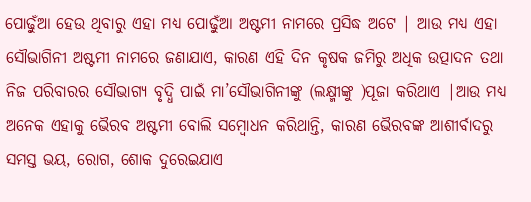ପୋଢ଼ୁଁଆ ହେଉ ଥିବାରୁ ଏହା ମଧ୍ୟ ପୋଢ଼ୁଁଆ ଅଷ୍ଟମୀ ନାମରେ ପ୍ରସିଦ୍ଧ ଅଟେ | ଆଉ ମଧ୍ୟ ଏହା ସୌଭାଗିନୀ ଅଷ୍ଟମୀ ନାମରେ ଜଣାଯାଏ, କାରଣ ଏହି ଦିନ କୃଷକ ଜମିରୁ ଅଧିକ ଉତ୍ପାଦନ ତଥା ନିଜ ପରିବାରର ସୌଭାଗ୍ୟ ବୃଦ୍ଧି ପାଇଁ ମା’ସୌଭାଗିନୀଙ୍କୁ (ଲକ୍ଷ୍ମୀଙ୍କୁ )ପୂଜା କରିଥାଏ |ଆଉ ମଧ୍ୟ ଅନେକ ଏହାକୁ ଭୈରବ ଅଷ୍ଟମୀ ବୋଲି ସମ୍ବୋଧନ କରିଥାନ୍ତି, କାରଣ ଭୈରବଙ୍କ ଆଶୀର୍ବାଦରୁ ସମସ୍ତ ଭୟ, ରୋଗ, ଶୋକ ଦୁରେଇଯାଏ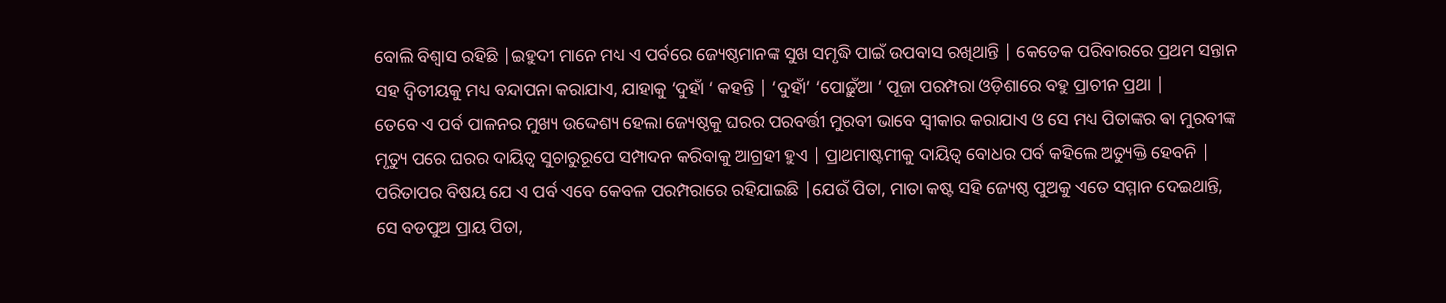ବୋଲି ବିଶ୍ୱାସ ରହିଛି |ଇହୁଦୀ ମାନେ ମଧ୍ୟ ଏ ପର୍ବରେ ଜ୍ୟେଷ୍ଠମାନଙ୍କ ସୁଖ ସମୃଦ୍ଧି ପାଇଁ ଉପବାସ ରଖିଥାନ୍ତି | କେତେକ ପରିବାରରେ ପ୍ରଥମ ସନ୍ତାନ ସହ ଦ୍ଵିତୀୟକୁ ମଧ୍ୟ ବନ୍ଦାପନା କରାଯାଏ, ଯାହାକୁ ‘ଦୁହାଁ ‘ କହନ୍ତି | ‘ଦୁହାଁ’ ‘ପୋଢ଼ୁଁଆ ‘ ପୂଜା ପରମ୍ପରା ଓଡ଼ିଶାରେ ବହୁ ପ୍ରାଚୀନ ପ୍ରଥା |
ତେବେ ଏ ପର୍ବ ପାଳନର ମୁଖ୍ୟ ଉଦ୍ଦେଶ୍ୟ ହେଲା ଜ୍ୟେଷ୍ଠକୁ ଘରର ପରବର୍ତ୍ତୀ ମୁରବୀ ଭାବେ ସ୍ୱୀକାର କରାଯାଏ ଓ ସେ ମଧ୍ୟ ପିତାଙ୍କର ଵା ମୁରବୀଙ୍କ ମୃତ୍ୟୁ ପରେ ଘରର ଦାୟିତ୍ୱ ସୁଚାରୁରୂପେ ସମ୍ପାଦନ କରିବାକୁ ଆଗ୍ରହୀ ହୁଏ | ପ୍ରାଥମାଷ୍ଟମୀକୁ ଦାୟିତ୍ୱ ବୋଧର ପର୍ବ କହିଲେ ଅତ୍ୟୁକ୍ତି ହେବନି | ପରିତାପର ବିଷୟ ଯେ ଏ ପର୍ବ ଏବେ କେବଳ ପରମ୍ପରାରେ ରହିଯାଇଛି |ଯେଉଁ ପିତା, ମାତା କଷ୍ଟ ସହି ଜ୍ୟେଷ୍ଠ ପୁଅକୁ ଏତେ ସମ୍ମାନ ଦେଇଥାନ୍ତି, ସେ ବଡପୁଅ ପ୍ରାୟ ପିତା,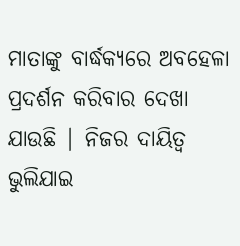ମାତାଙ୍କୁ ବାର୍ଦ୍ଧକ୍ୟରେ ଅବହେଳା ପ୍ରଦର୍ଶନ କରିବାର ଦେଖା ଯାଉଛି | ନିଜର ଦାୟିତ୍ୱ ଭୁଲିଯାଇ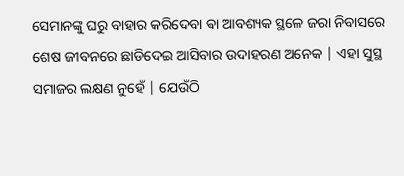ସେମାନଙ୍କୁ ଘରୁ ବାହାର କରିଦେବା ଵା ଆବଶ୍ୟକ ସ୍ଥଳେ ଜରା ନିବାସରେ ଶେଷ ଜୀବନରେ ଛାଡିଦେଇ ଆସିବାର ଉଦାହରଣ ଅନେକ | ଏହା ସୁସ୍ଥ ସମାଜର ଲକ୍ଷଣ ନୁହେଁ | ଯେଉଁଠି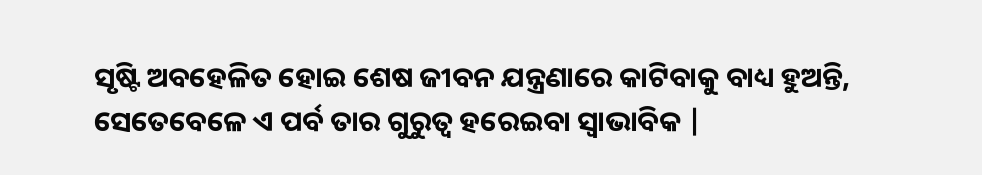ସୃଷ୍ଟି ଅବହେଳିତ ହୋଇ ଶେଷ ଜୀବନ ଯନ୍ତ୍ରଣାରେ କାଟିବାକୁ ବାଧ୍ୟ ହୁଅନ୍ତି, ସେତେବେଳେ ଏ ପର୍ବ ତାର ଗୁରୁତ୍ୱ ହରେଇବା ସ୍ୱାଭାବିକ |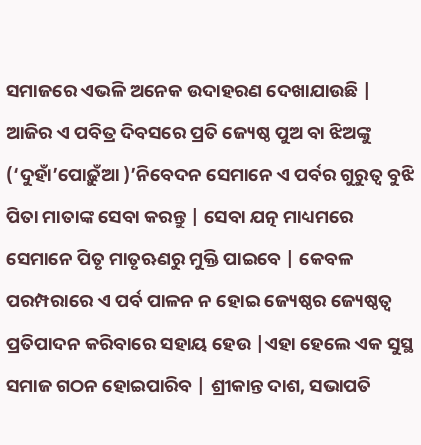ସମାଜରେ ଏଭଳି ଅନେକ ଉଦାହରଣ ଦେଖାଯାଉଛି |
ଆଜିର ଏ ପବିତ୍ର ଦିବସରେ ପ୍ରତି ଜ୍ୟେଷ୍ଠ ପୁଅ ବା ଝିଅଙ୍କୁ (‘ଦୁହାଁ’ପୋଢ଼ୁଁଆ )’ନିବେଦନ ସେମାନେ ଏ ପର୍ବର ଗୁରୁତ୍ୱ ବୁଝି ପିତା ମାତାଙ୍କ ସେବା କରନ୍ତୁ | ସେବା ଯତ୍ନ ମାଧ୍ୟମରେ ସେମାନେ ପିତୃ ମାତୃଋଣରୁ ମୁକ୍ତି ପାଇବେ | କେବଳ ପରମ୍ପରାରେ ଏ ପର୍ବ ପାଳନ ନ ହୋଇ ଜ୍ୟେଷ୍ଠର ଜ୍ୟେଷ୍ଠତ୍ବ ପ୍ରତିପାଦନ କରିବାରେ ସହାୟ ହେଉ |ଏହା ହେଲେ ଏକ ସୁସ୍ଥ ସମାଜ ଗଠନ ହୋଇପାରିବ | ଶ୍ରୀକାନ୍ତ ଦାଶ, ସଭାପତି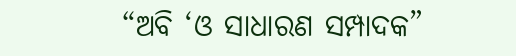“ଅବି ‘ଓ ସାଧାରଣ ସମ୍ପାଦକ”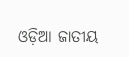ଓଡ଼ିଆ ଜାତୀୟ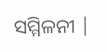ସମ୍ମିଳନୀ |